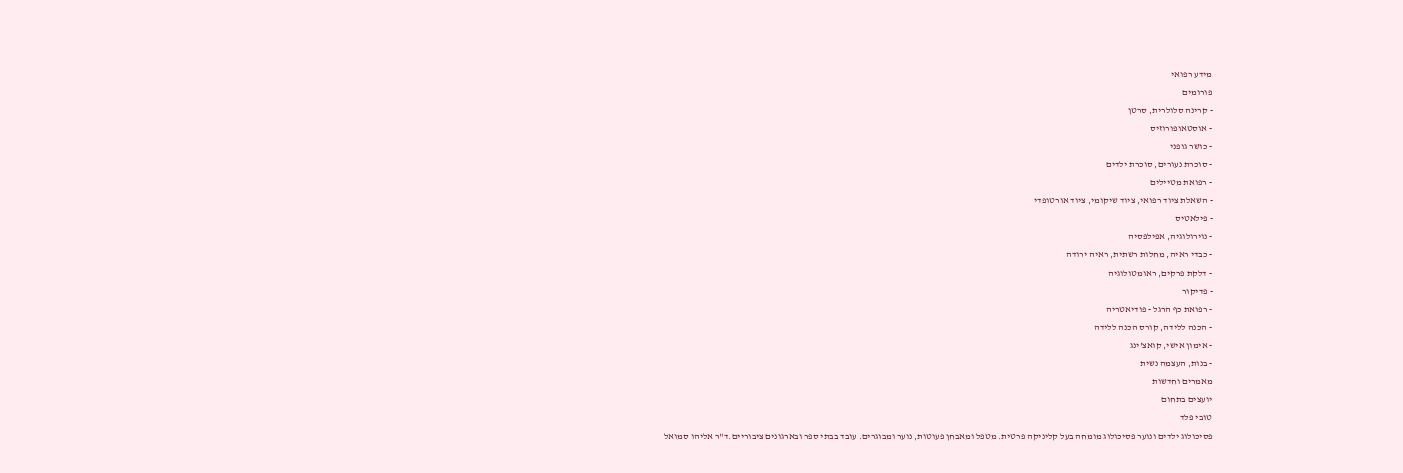מידע רפואי
פורומים
- קרינה סלולרית, סרטן
- אוסטאופורוזיס
- כושר גופני
- סוכרת נעורים, סוכרת ילדים
- רפואת מטיילים
- השאלת ציוד רפואי, ציוד שיקומי, ציוד אורטופדי
- פילאטיס
- נוירולוגיה, אפילפסיה
- כבדי ראיה, מחלות רשתית, ראיה ירודה
- דלקת פרקים, ראומטולוגיה
- פדיקור
- רפואת כף הרגל - פודיאטריה
- הכנה ללידה, קורס הכנה ללידה
- אימון אישי, קואצ'ינג
- בנות, העצמה נשית
מאמרים וחדשות
יועצים בתחום
טובי פלד
פסיכולוג ילדים ונוער פסיכולוג מומחה בעל קליניקה פרטית. מטפל ומאבחן פעוטות, נוער ומבוגרים. עובד בבתי ספר ובארגונים ציבוריים.ד"ר אליהו סמואל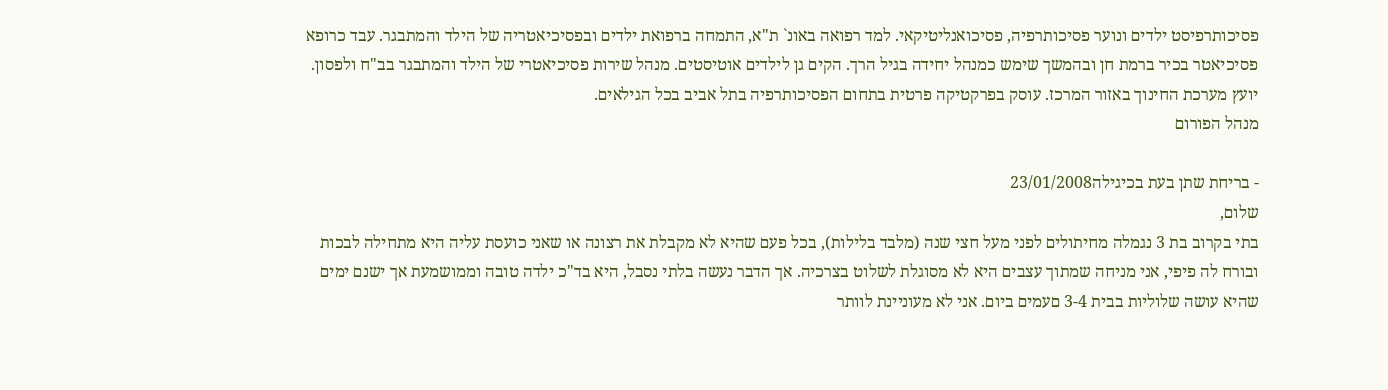פסיכותרפיסט ילדים ונוער פסיכותרפיה, פסיכואנליטיקאי. למד רפואה באונ` ת"א, התמחה ברפואת ילדים ובפסיכיאטריה של הילד והמתבגר. עבד כרופא פסיכיאטר בכיר ברמת חן ובהמשך שימש כמנהל יחידה בגיל הרך. הקים גן לילדים אוטיסטים. מנהל שירות פסיכיאטרי של הילד והמתבגר בב"ח ולפסון. יועץ מערכת החינוך באזור המרכז. עוסק בפרקטיקה פרטית בתחום הפסיכותרפיה בתל אביב בכל הגילאים.
מנהל הפורום

- בריחת שתן בעת בכיגילה23/01/2008
שלום,
בתי בקרוב בת 3 נגמלה מחיתולים לפני מעל חצי שנה (מלבד בלילות), בכל פעם שהיא לא מקבלת את רצונה או שאני כועסת עליה היא מתחילה לבכות ובורח לה פיפי, אני מניחה שמתוך עצבים היא לא מסוגלת לשלוט בצרכיה. אך הדבר נעשה בלתי נסבל, היא בד"כ ילדה טובה וממושמעת אך ישנם ימים שהיא עושה שלוליות בבית 3-4 םעמים ביום. אני לא מעוניינת לוותר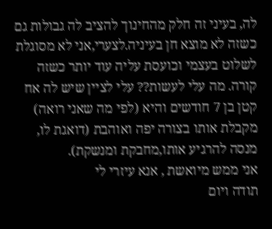לה, בעיני זה חלק מהחינוך להציב לה גבולות גם כשזה לא מוצא חן בעיניה.לצערי,אני לא מסוגלת לשלוט בעצמי וכועסת עליה עוד יותר כשזה קורה. מה עלי לעשות?? עלי לציין שיש לה אח קטן בן 7 חודשים והיא (לפי מה שאני רואה) מקבלת אותו בצורה יפה ואוהבת (דואגת לו, מנסה להרגיע אותו,מחבקת ומנשקת).
אני ממש מיואשת , אנא עיזרי לי
תודה ויום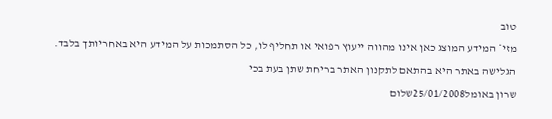טוב
מזי* המידע המוצג כאן אינו מהווה ייעוץ רפואי או תחליף לו, כל הסתמכות על המידע היא באחריותך בלבד. הגלישה באתר היא בהתאם לתקנון האתר בריחת שתן בעת בכי
שרון באומל25/01/2008שלום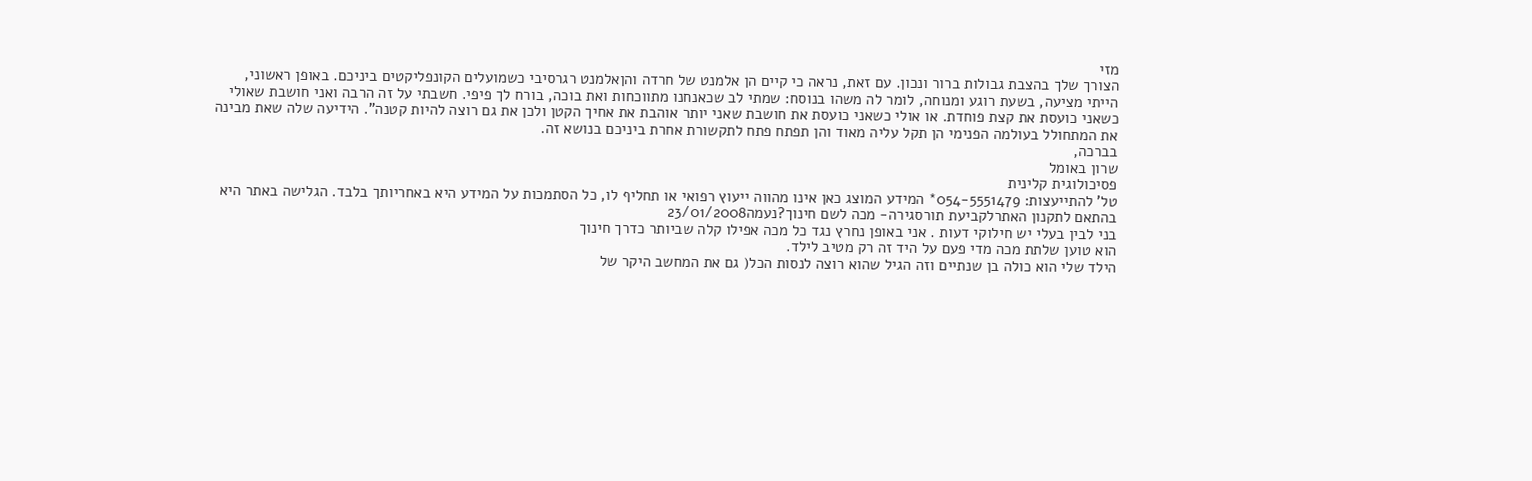מזי
הצורך שלך בהצבת גבולות ברור ונכון. עם זאת, נראה כי קיים הן אלמנט של חרדה והןאלמנט רגרסיבי כשמועלים הקונפליקטים ביניכם. באופן ראשוני, הייתי מציעה, בשעת רוגע ומנוחה, לומר לה משהו בנוסח: שמתי לב שכאנחנו מתווכחות ואת בוכה, בורח לך פיפי. חשבתי על זה הרבה ואני חושבת שאולי כשאני כועסת את קצת פוחדת. או אולי כשאני כועסת את חושבת שאני יותר אוהבת את אחיך הקטן ולכן את גם רוצה להיות קטנה". הידיעה שלה שאת מבינה את המתחולל בעולמה הפנימי הן תקל עליה מאוד והן תפתח פתח לתקשורת אחרת ביניכם בנושא זה.
בברכה,
שרון באומל
פסיכולוגית קלינית
טל' להתייעצות: 054-5551479* המידע המוצג כאן אינו מהווה ייעוץ רפואי או תחליף לו, כל הסתמכות על המידע היא באחריותך בלבד. הגלישה באתר היא בהתאם לתקנון האתרלקביעת תורסגירה- מכה לשם חינוך?נעמה23/01/2008
בני לבין בעלי יש חילוקי דעות . אני באופן נחרץ נגד כל מכה אפילו קלה שביותר כדרך חינוך
הוא טוען שלתת מכה מדי פעם על היד זה רק מטיב לילד.
הילד שלי הוא כולה בן שנתיים וזה הגיל שהוא רוצה לנסות הכל( גם את המחשב היקר של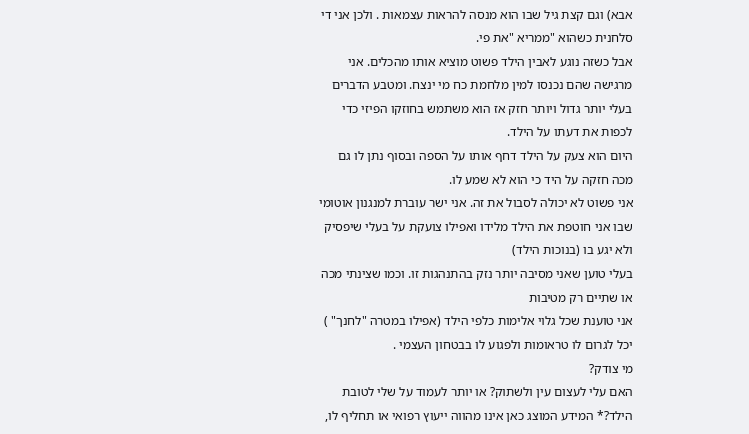אבא) וגם קצת גיל שבו הוא מנסה להראות עצמאות . ולכן אני די סלחנית כשהוא "ממריא "את פי.
אבל כשזה נוגע לאבין הילד פשוט מוציא אותו מהכלים. אני מרגישה שהם נכנסו למין מלחמת כח מי ינצח. ומטבע הדברים בעלי יותר גדול ויותר חזק אז הוא משתמש בחוזקו הפיזי כדי לכפות את דעתו על הילד.
היום הוא צעק על הילד דחף אותו על הספה ובסוף נתן לו גם מכה חזקה על היד כי הוא לא שמע לו.
אני פשוט לא יכולה לסבול את זה. אני ישר עוברת למנגנון אוטומי שבו אני חוטפת את הילד מלידו ואפילו צועקת על בעלי שיפסיק ולא יגע בו (בנוכות הילד)
בעלי טוען שאני מסיבה יותר נזק בהתנהגות זו. וכמו שצינתי מכה או שתיים רק מטיבות
אני טוענת שכל גלוי אלימות כלפי הילד (אפילו במטרה "לחנך" ) יכל לגרום לו טראומות ולפגוע לו בבטחון העצמי .
מי צודק?
האם עלי לעצום עין ולשתוק? או יותר לעמוד על שלי לטובת הילד?* המידע המוצג כאן אינו מהווה ייעוץ רפואי או תחליף לו,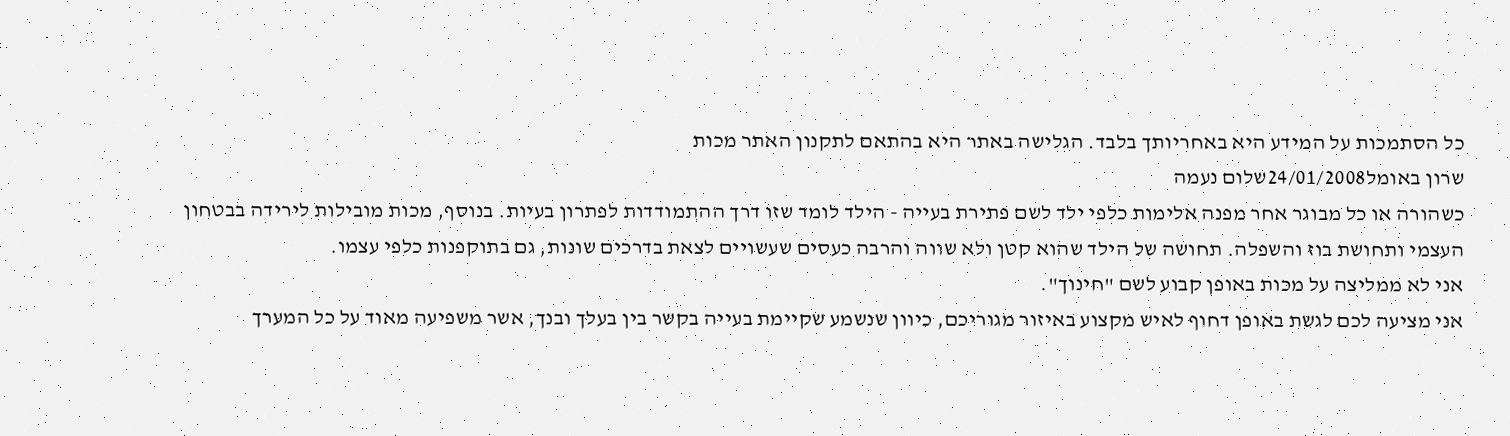כל הסתמכות על המידע היא באחריותך בלבד. הגלישה באתר היא בהתאם לתקנון האתר מכות
שרון באומל24/01/2008שלום נעמה
כשהורה או כל מבוגר אחר מפנה אלימות כלפי ילד לשם פתירת בעייה - הילד לומד שזו דרך ההתמודדות לפתרון בעיות. בנוסף, מכות מובילות לירידה בבטחון העצמי ותחושת בוז והשפלה. תחושה של הילד שהוא קטן ולא שווה והרבה כעסים שעשויים לצאת בדרכים שונות, גם בתוקפנות כלפי עצמו.
אני לא ממליצה על מכות באופן קבוע לשם "חינוך".
אני מציעה לכם לגשת באופן דחוף לאיש מקצוע באיזור מגוריכם, כיוון שנשמע שקיימת בעייה בקשר בין בעלך ובנך, אשר משפיעה מאוד על כל המערך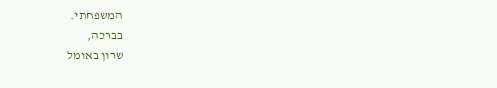המשפחתי.
בברכה,
שרון באומל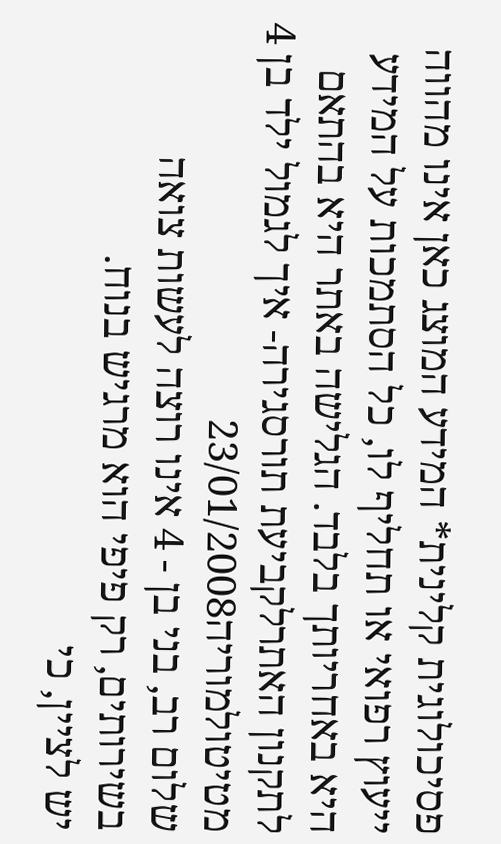פסיכולוגית קלינית* המידע המוצג כאן אינו מהווה ייעוץ רפואי או תחליף לו, כל הסתמכות על המידע היא באחריותך בלבד. הגלישה באתר היא בהתאם לתקנון האתרלקביעת תורסגירה- איך לגמול ילד בן 4 מטיטולמוריה23/01/2008
שלום רב, בני בן - 4 אינו רוצה לעשות צואה בשירותים, רק פיפי הוא מרגיש בנוח.
יש לציין, כי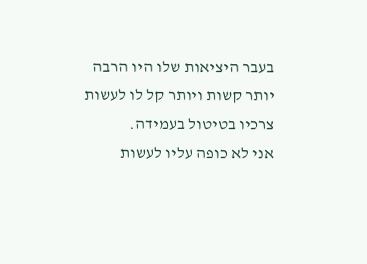בעבר היציאות שלו היו הרבה יותר קשות ויותר קל לו לעשות צרכיו בטיטול בעמידה.
אני לא כופה עליו לעשות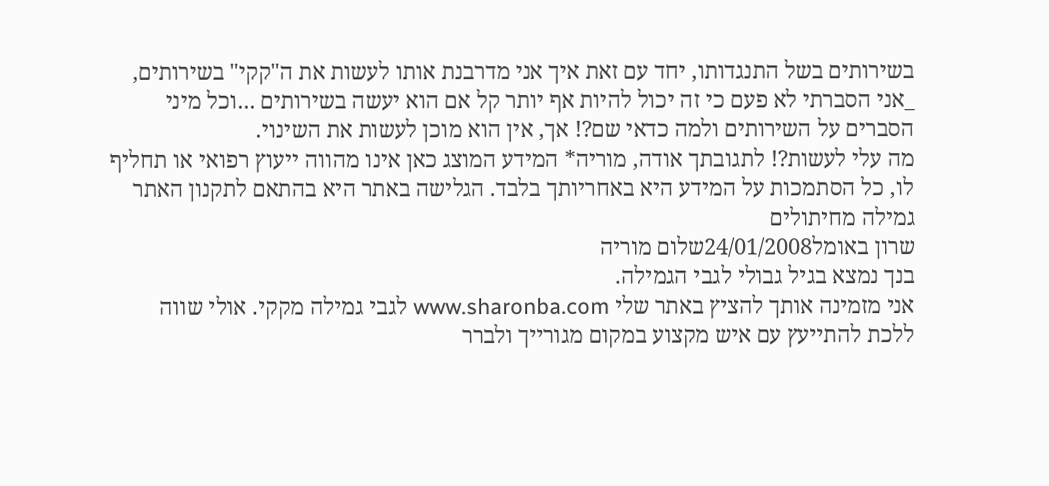בשירותים בשל התנגדותו, יחד עם זאת איך אני מדרבנת אותו לעשות את ה"קקי" בשירותים, _אני הסברתי לא פעם כי זה יכול להיות אף יותר קל אם הוא יעשה בשירותים ...וכל מיני הסברים על השירותים ולמה כדאי שם?! אך, אין הוא מוכן לעשות את השינוי.
מה עלי לעשות?! לתגובתך אודה, מוריה* המידע המוצג כאן אינו מהווה ייעוץ רפואי או תחליף לו, כל הסתמכות על המידע היא באחריותך בלבד. הגלישה באתר היא בהתאם לתקנון האתר גמילה מחיתולים
שרון באומל24/01/2008שלום מוריה
בנך נמצא בגיל גבולי לגבי הגמילה.
אני מזמינה אותך להציץ באתר שלי www.sharonba.com לגבי גמילה מקקי. אולי שווה ללכת להתייעץ עם איש מקצוע במקום מגורייך ולברר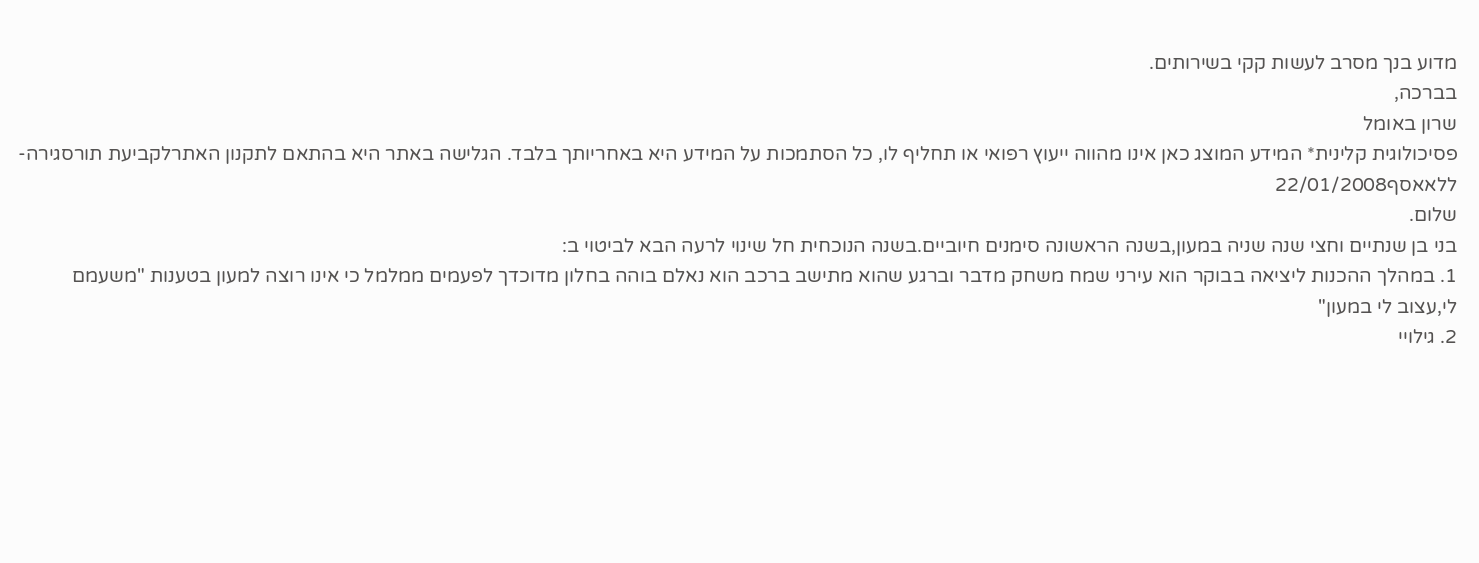מדוע בנך מסרב לעשות קקי בשירותים.
בברכה,
שרון באומל
פסיכולוגית קלינית* המידע המוצג כאן אינו מהווה ייעוץ רפואי או תחליף לו, כל הסתמכות על המידע היא באחריותך בלבד. הגלישה באתר היא בהתאם לתקנון האתרלקביעת תורסגירה- ללאאסף22/01/2008
שלום.
בני בן שנתיים וחצי שנה שניה במעון,בשנה הראשונה סימנים חיוביים.בשנה הנוכחית חל שינוי לרעה הבא לביטוי ב:
1. במהלך ההכנות ליציאה בבוקר הוא עירני שמח משחק מדבר וברגע שהוא מתישב ברכב הוא נאלם בוהה בחלון מדוכדך לפעמים ממלמל כי אינו רוצה למעון בטענות "משעמם לי,עצוב לי במעון"
2. גילויי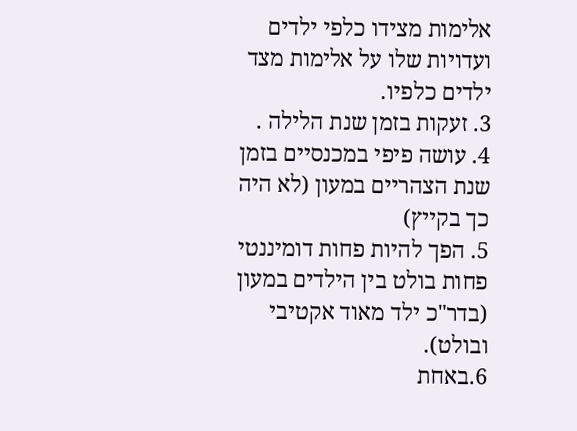אלימות מצידו כלפי ילדים ועדויות שלו על אלימות מצד ילדים כלפיו.
3. זעקות בזמן שנת הלילה .
4. עושה פיפי במכנסיים בזמן שנת הצהריים במעון (לא היה כך בקייץ)
5. הפך להיות פחות דומיננטי פחות בולט בין הילדים במעון (בדר"כ ילד מאוד אקטיבי ובולט).
6.באחת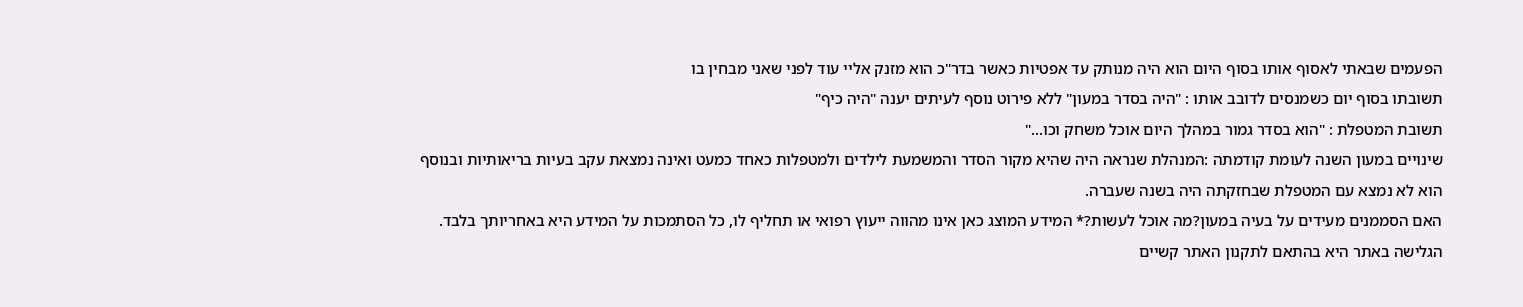הפעמים שבאתי לאסוף אותו בסוף היום הוא היה מנותק עד אפטיות כאשר בדר"כ הוא מזנק אליי עוד לפני שאני מבחין בו
תשובתו בסוף יום כשמנסים לדובב אותו : "היה בסדר במעון" ללא פירוט נוסף לעיתים יענה "היה כיף"
תשובת המטפלת : "הוא בסדר גמור במהלך היום אוכל משחק וכו..."
שינויים במעון השנה לעומת קודמתה :המנהלת שנראה היה שהיא מקור הסדר והמשמעת לילדים ולמטפלות כאחד כמעט ואינה נמצאת עקב בעיות בריאותיות ובנוסף הוא לא נמצא עם המטפלת שבחזקתה היה בשנה שעברה.
האם הסממנים מעידים על בעיה במעון?מה אוכל לעשות?* המידע המוצג כאן אינו מהווה ייעוץ רפואי או תחליף לו, כל הסתמכות על המידע היא באחריותך בלבד. הגלישה באתר היא בהתאם לתקנון האתר קשיים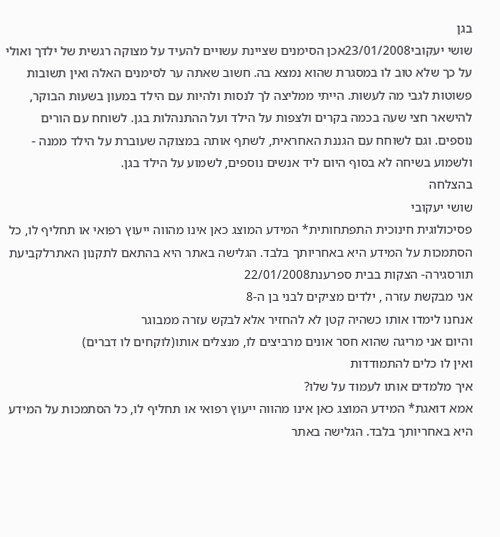בגן
שושי יעקובי23/01/2008אכן הסימנים שציינת עשויים להעיד על מצוקה רגשית של ילדך ואולי על כך שלא טוב לו במסגרת שהוא נמצא בה. חשוב שאתה ער לסימנים האלה ואין תשובות פשוטות לגבי מה לעשות. הייתי ממליצה לך לנסות ולהיות עם הילד במעון בשעות הבוקר, להישאר חצי שעה בכמה בקרים ולצפות על הילד ועל ההתנהלות בגן. לשוחח עם הורים נוספים. וגם לשוחח עם הגננת האחראית, לשתף אותה במצוקה שעוברת על הילד ממנה - ולשמוע בשיחה לא בסוף היום ליד אנשים נוספים, לשמוע על הילד בגן.
בהצלחה
שושי יעקובי
פסיכולוגית חינוכית התפתחותית* המידע המוצג כאן אינו מהווה ייעוץ רפואי או תחליף לו, כל הסתמכות על המידע היא באחריותך בלבד. הגלישה באתר היא בהתאם לתקנון האתרלקביעת תורסגירה- הצקות בבית ספרענת22/01/2008
אני מבקשת עזרה , ילדים מציקים לבני בן ה-8
אנחנו לימדו אותו כשהיה קטן לא להחזיר אלא לבקש עזרה ממבוגר
והיום אני מריגה שהוא חסר אונים מרביצים לו, מנצלים אותו(לוקחים לו דברים)
ואין לו כלים להתמודדות
איך מלמדים אותו לעמוד על שלו?
אמא דואגת* המידע המוצג כאן אינו מהווה ייעוץ רפואי או תחליף לו, כל הסתמכות על המידע היא באחריותך בלבד. הגלישה באתר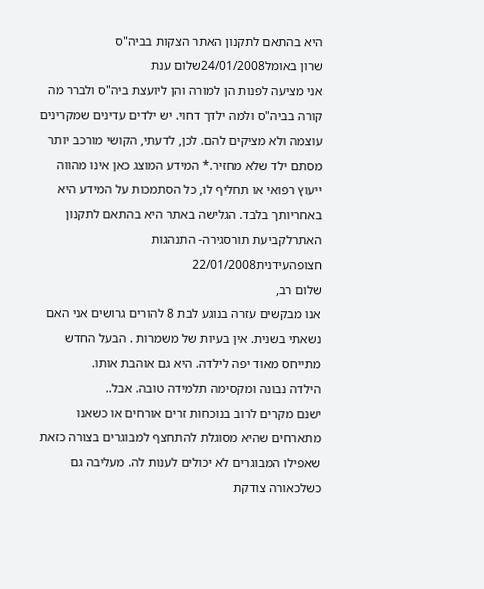היא בהתאם לתקנון האתר הצקות בביה"ס
שרון באומל24/01/2008שלום ענת
אני מציעה לפנות הן למורה והן ליועצת ביה"ס ולברר מה קורה בביה"ס ולמה ילדך דחוי. יש ילדים עדינים שמקרינים עוצמה ולא מציקים להם. לכן, לדעתי, הקושי מורכב יותר מסתם ילד שלא מחזיר.* המידע המוצג כאן אינו מהווה ייעוץ רפואי או תחליף לו, כל הסתמכות על המידע היא באחריותך בלבד. הגלישה באתר היא בהתאם לתקנון האתרלקביעת תורסגירה- התנהגות חצופהעידנית22/01/2008
שלום רב,
אנו מבקשים עזרה בנוגע לבת 8 להורים גרושים אני האם נשאתי בשנית. אין בעיות של משמרות . הבעל החדש מתייחס מאוד יפה לילדה. היא גם אוהבת אותו.
הילדה נבונה ומקסימה תלמידה טובה. אבל..
ישנם מקרים לרוב בנוכחות זרים אורחים או כשאנו מתארחים שהיא מסוגלת להתחצף למבוגרים בצורה כזאת שאפילו המבוגרים לא יכולים לענות לה. מעליבה גם כשלכאורה צודקת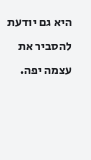היא גם יודעת להסביר את עצמה יפה.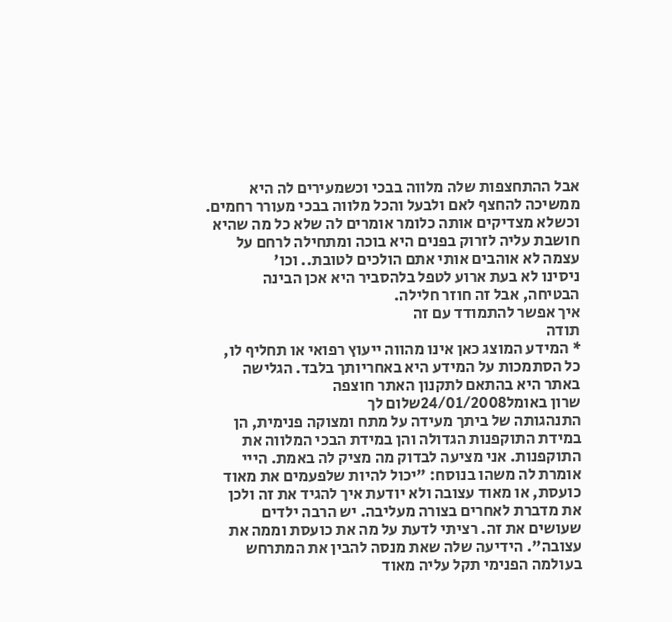אבל ההתחצפות שלה מלווה בבכי וכשמעירים לה היא ממשיכה להחצף לאם ולבעל והכל מלווה בבכי מעורר רחמים.
וכשלא מצדיקים אותה כלומר אומרים לה שלא כל מה שהיא חושבת עליה לזרוק בפנים היא בוכה ומתחילה לרחם על עצמה לא אוהבים אותי אתם הולכים לטובת.. וכו'
ניסינו לא בעת ארוע לטפל בלהסביר היא אכן הבינה הבטיחה, אבל זה חוזר חלילה.
איך אפשר להתמודד עם זה
תודה
* המידע המוצג כאן אינו מהווה ייעוץ רפואי או תחליף לו, כל הסתמכות על המידע היא באחריותך בלבד. הגלישה באתר היא בהתאם לתקנון האתר חוצפה
שרון באומל24/01/2008שלום לך
התנהגותה של ביתך מעידה על מתח ומצוקה פנימית, הן במידת התוקפנות הגדולה והן במידת הבכי המלווה את התוקפנות. אני מציעה לבדוק מה מציק לה באמת. הייי אומרת לה משהו בנוסח: "יכול להיות שלפעמים את מאוד כועסת, או מאוד עצובה ולא יודעת איך להגיד את זה ולכן את מדברת לאחרים בצורה מעליבה. יש הרבה ילדים שעושים את זה. רציתי לדעת על מה את כועסת וממה את עצובה". הידיעה שלה שאת מנסה להבין את המתרחש בעולמה הפנימי תקל עליה מאוד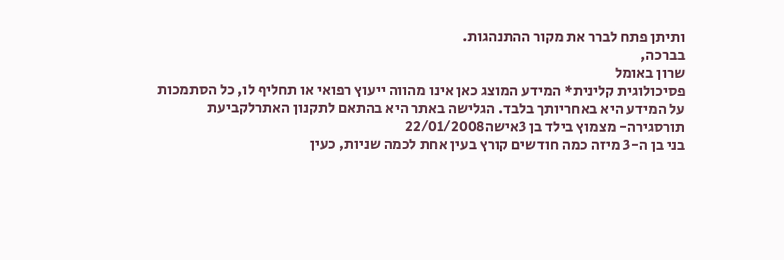ותיתן פתח לברר את מקור ההתנהגות.
בברכה,
שרון באומל
פסיכולוגית קלינית* המידע המוצג כאן אינו מהווה ייעוץ רפואי או תחליף לו, כל הסתמכות על המידע היא באחריותך בלבד. הגלישה באתר היא בהתאם לתקנון האתרלקביעת תורסגירה- מצמוץ בילד בן 3אישה22/01/2008
בני בן ה-3 מיזה כמה חודשים קורץ בעין אחת לכמה שניות, כעין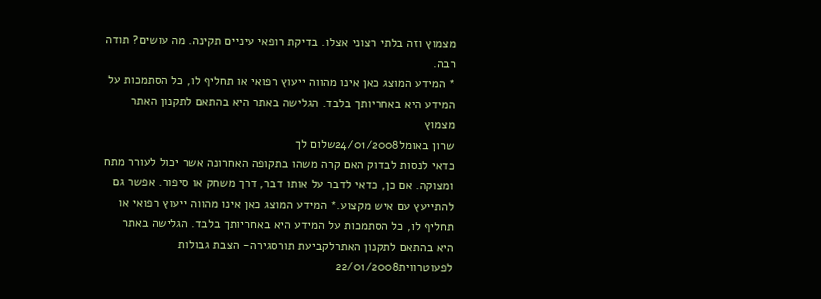מצמוץ וזה בלתי רצוני אצלו. בדיקת רופאי עיניים תקינה. מה עושים? תודה רבה.
* המידע המוצג כאן אינו מהווה ייעוץ רפואי או תחליף לו, כל הסתמכות על המידע היא באחריותך בלבד. הגלישה באתר היא בהתאם לתקנון האתר מצמוץ
שרון באומל24/01/2008שלום לך
כדאי לנסות לבדוק האם קרה משהו בתקופה האחרונה אשר יכול לעורר מתח ומצוקה. אם כן, כדאי לדבר על אותו דבר, דרך משחק או סיפור. אפשר גם להתייעץ עם איש מקצוע.* המידע המוצג כאן אינו מהווה ייעוץ רפואי או תחליף לו, כל הסתמכות על המידע היא באחריותך בלבד. הגלישה באתר היא בהתאם לתקנון האתרלקביעת תורסגירה- הצבת גבולות לפעוטרווית22/01/2008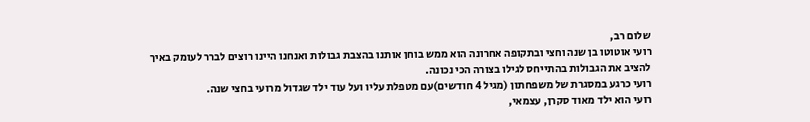שלום רב,
רועי אוטוטו בן שנה וחצי ובתקופה אחרונה הוא ממש בוחן אותנו בהצבת גבולות ואנחנו היינו רוצים לברר לעומק באיך להציב את הגבולות בהתייחס לגילו בצורה הכי נכונה.
רועי כרגע במסגרת של משפחתון (מגיל 4 חודשים)עם מטפלת עליו ועל עוד ילד שגדול מרועי בחצי שנה.
רועי הוא ילד מאוד סקרן, עצמאי,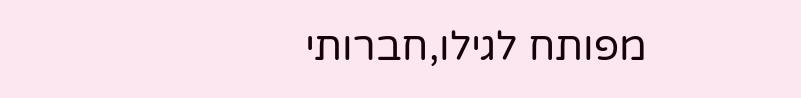מפותח לגילו,חברותי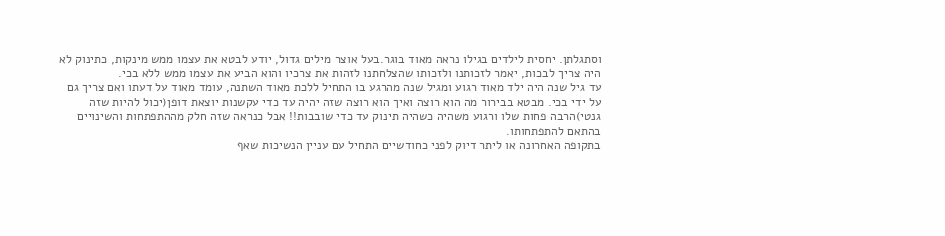וסתגלתן. יחסית לילדים בגילו נראה מאוד בוגר.בעל אוצר מילים גדול, יודע לבטא את עצמו ממש מינקות, כתינוק לא היה צריך לבכות, יאמר לזכותנו ולזכותו שהצלחתנו לזהות את צרכיו והוא הביע את עצמו ממש ללא בכי.
עד גיל שנה היה ילד מאוד רגוע ומגיל שנה מהרגע בו התחיל ללכת מאוד השתנה, עומד מאוד על דעתו ואם צריך גם על ידי בכי. מבטא בבירור מה הוא רוצה ואיך הוא רוצה שזה יהיה עד כדי עקשנות יוצאת דופן(יכול להיות שזה גנטי)הרבה פחות שלו ורגוע משהיה כשהיה תינוק עד כדי שובבות!! אבל כנראה שזה חלק מההתפתחות והשינויים בהתאם להתפתחותו.
בתקופה האחרונה או ליתר דיוק לפני כחודשיים התחיל עם עניין הנשיכות שאף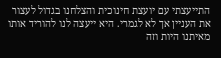התייעצתי עם יועצת חינוכית והצלחנו בגדול לעצור את העניין אך לא לגמרי. היא ייעצה לנו להוריד אותו מאיתנו היות וזה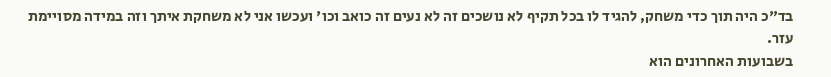בד"כ היה תוך כדי משחק, להגיד לו בכל תקיף לא נושכים זה לא נעים זה כואב וכו' ועכשו אני לא משחקת איתך וזה במידה מסויימת עזר.
בשבועות האחרונים הוא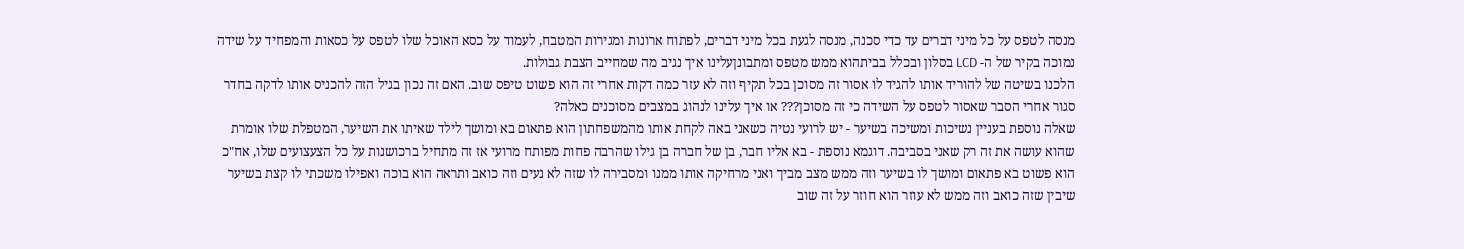מנסה לטפס על כל מיני דברים עד כדי סכנה, מנסה לגעת בכל מיני דברים, לפתוח ארונות ומגירות המטבח, לעמוד על כסא האוכל שלו לטפס על כסאות והמפחיד על שידה נמוכה בקיר של ה- LCD בסלון ובכלל בביתהוא ממש מטפס ומתבונןעלינו איך נגיב מה שמחייב הצבת גבולות.
הלכנו בשיטה של להוריד אותו להגיד לו אסור זה מסוכן בכל תקיף וזה לא עזר כמה דקות אחרי זה הוא פשוט טיפס שוב. האם זה נכון בגיל הזה להכניס אותו לדקה בחדר סגור אחרי הסבר שאסור לטפס על השידה כי זה מסוכן??? או איך עלינו לנהוג במצבים מסוכנים כאלה?
שאלה נוספת בעניין נשיכות ומשיכה בשיער - יש לרועי נטיה כשאני באה לקחת אותו מהמשפחתון הוא פתאום בא ומושך לילד שאיתו את השיער, המטפלת שלו אומרת שהוא עושה את זה רק שאני בסביבה. דוגמא נוספת - בא אליו חבר, בן של חברה בן גילו שהרבה פחות מפותח מרועי אז זה מתחיל ברכושנות על כל הצעצועים שלו, אח"כ הוא פשוט בא פתאום ומושך לו בשיער וזה ממש מצב מביך ואני מרחיקה אותו ממנו ומסבירה לו שזה לא נעים וזה כואב ותראה הוא בוכה ואפילו משכתי לו קצת בשיער שיבין שזה כואב וזה ממש לא עוזר הוא חוזר על זה שוב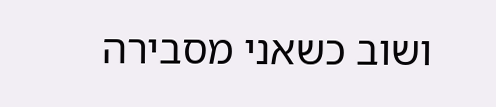ושוב כשאני מסבירה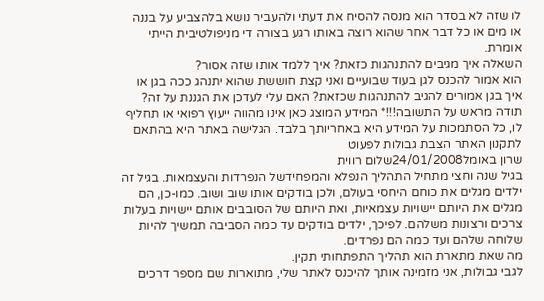לו שזה לא בסדר הוא מנסה להסיח את דעתי ולהעביר נושא בלהצביע על בננה או מים או כל דבר אחר שהוא רוצה באותו רגע בצורה די מניפולטיבית הייתי אומרת.
השאלה איך מגיבים להתנהגות כזאת? איך ללמד אותו שזה אסור?
הוא אמור להכנס לגן בעוד שבועיים ואני קצת חוששת שהוא יתנהג ככה בגן או איך בגן אמורים להגיב להתנהגות שכזאת? האם עלי לעדכן את הגננת על זה?
תודה מראש על התשובה!!!* המידע המוצג כאן אינו מהווה ייעוץ רפואי או תחליף לו, כל הסתמכות על המידע היא באחריותך בלבד. הגלישה באתר היא בהתאם לתקנון האתר הצבת גבולות לפעוט
שרון באומל24/01/2008שלום רווית
בגיל שנה וחצי מתחיל התהליך הנפלא והמפחידשל הנפרדות והעצמאות. בגיל זה ילדים מגלים את כוחם היחסי בעולם, ולכן בודקים אותו שוב ושוב. כמו-כן, הם מגלים את היותם יישויות עצמאיות, ואת היותם של הסובבים אותם יישויות בעלות צרכים ורצונות משלהם. לפיכך, ילדים בודקים עד כמה הסביבה תמשיך להיות שלוחה שלהם ועד כמה הם נפרדים.
מה שאת מתארת הוא תהליך התפתחותי תקין.
לגבי גבולות, אני מזמינה אותך להיכנס לאתר שלי, מתוארות שם מספר דרכים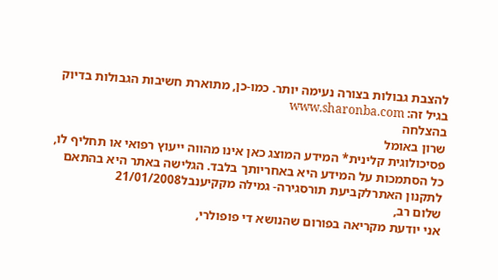להצבת גבולות בצורה נעימה יותר. כמו-כן, מתוארת חשיבות הגבולות בדיוק בגיל זה: www.sharonba.com
בהצלחה
שרון באומל
פסיכולוגית קלינית* המידע המוצג כאן אינו מהווה ייעוץ רפואי או תחליף לו, כל הסתמכות על המידע היא באחריותך בלבד. הגלישה באתר היא בהתאם לתקנון האתרלקביעת תורסגירה- גמילה מקקיענבל21/01/2008
שלום רב,
אני יודעת מקריאה בפורום שהנושא די פופולרי,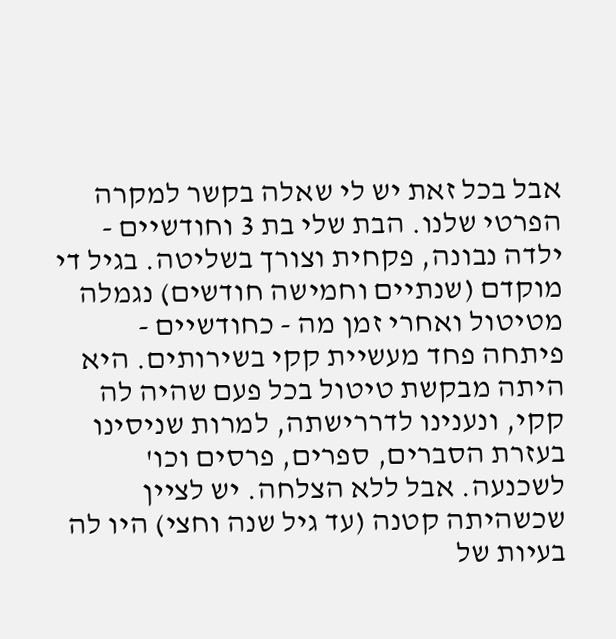אבל בכל זאת יש לי שאלה בקשר למקרה הפרטי שלנו. הבת שלי בת 3 וחודשיים - ילדה נבונה, פקחית וצורך בשליטה. בגיל די מוקדם (שנתיים וחמישה חודשים) נגמלה מטיטול ואחרי זמן מה - כחודשיים - פיתחה פחד מעשיית קקי בשירותים. היא היתה מבקשת טיטול בכל פעם שהיה לה קקי, ונענינו לדררישתה, למרות שניסינו בעזרת הסברים, ספרים, פרסים וכו' לשכנעה. אבל ללא הצלחה. יש לציין שכשהיתה קטנה (עד גיל שנה וחצי) היו לה בעיות של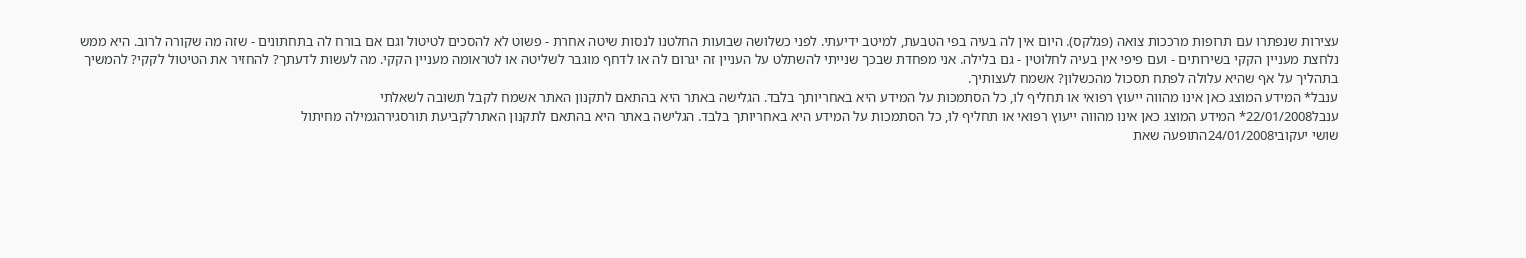עצירות שנפתרו עם תרופות מרככות צואה (פגלקס). היום אין לה בעיה בפי הטבעת, למיטב ידיעתי. לפני כשלושה שבועות החלטנו לנסות שיטה אחרת - פשוט לא להסכים לטיטול וגם אם בורח לה בתחתונים - שזה מה שקורה לרוב. היא ממש נלחצת מעניין הקקי בשירותים - ועם פיפי אין בעיה לחלוטין - גם בלילה. אני מפחדת שבכך שנייתי להשתלט על העניין זה יגרום לה או לדחף מוגבר לשליטה או לטראומה מעניין הקקי. מה לעשות לדעתך? להחזיר את הטיטול לקקי? להמשיך בתהליך על אף שהיא עלולה לפתח תסכול מהכשלון? אשמח לעצותיך.
ענבל* המידע המוצג כאן אינו מהווה ייעוץ רפואי או תחליף לו, כל הסתמכות על המידע היא באחריותך בלבד. הגלישה באתר היא בהתאם לתקנון האתר אשמח לקבל תשובה לשאלתי
ענבל22/01/2008* המידע המוצג כאן אינו מהווה ייעוץ רפואי או תחליף לו, כל הסתמכות על המידע היא באחריותך בלבד. הגלישה באתר היא בהתאם לתקנון האתרלקביעת תורסגירהגמילה מחיתול
שושי יעקובי24/01/2008התופעה שאת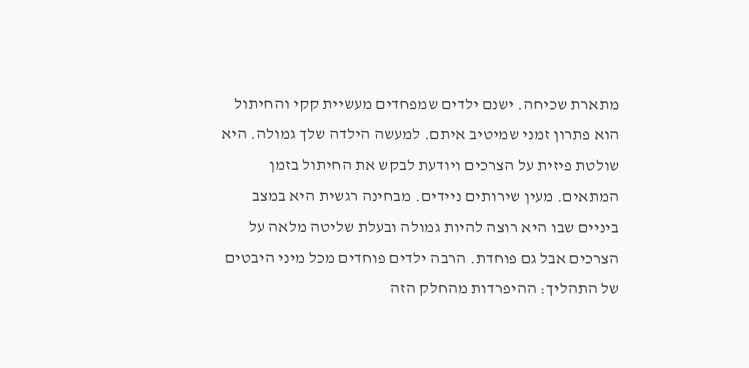מתארת שכיחה. ישנם ילדים שמפחדים מעשיית קקי והחיתול הוא פתרון זמני שמיטיב איתם. למעשה הילדה שלך גמולה. היא שולטת פיזית על הצרכים ויודעת לבקש את החיתול בזמן המתאים. מעין שירותים ניידים. מבחינה רגשית היא במצב ביניים שבו היא רוצה להיות גמולה ובעלת שליטה מלאה על הצרכים אבל גם פוחדת. הרבה ילדים פוחדים מכל מיני היבטים של התהליך: ההיפרדות מהחלק הזה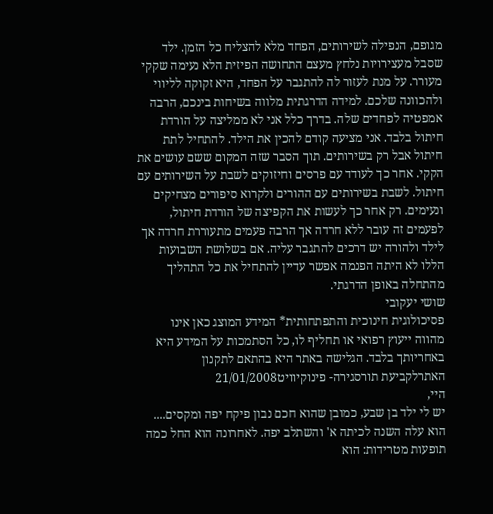מגופם, הנפילה לשירותים, הפחד מלא להצליח כל הזמן. ילד שסבל מעצירויות נלחץ מעצם התחושה הפיזית הלא נעימה שקקי מעורר. על מנת לעזור לה להתגבר על הפחד, היא זקוקה לליווי ולהכוונה שלכם. למידה הדרגתית מלווה בשיחות בינכם, הרבה אמפטיה לפחדים שלה. בדרך כלל אני לא ממליצה על הורדת חיתול בלבד. אני מציעה קודם להכין את הילד. להתחיל לתת חיתול אבל רק בשירותים. תוך הסבר שזה המקום ששם עושים את הקקי. אחר כך לעודד עם פרסים וחיזוקים לשבת על השירותים עם חיתול. לשבת בשירותים עם ההורים ולקרוא סיפורים מצחיקים ונעימים. רק אחר כך לעשות את הקפיצה של הורדת חיתול, לפעמים זה עובר ללא חרדה אך הרבה פעמים מתעוררת חרדה אך לילד ולהורה יש דרכים להתגבר עליה. אם בשלושת השבועות הללו לא היתה הפנמה אפשר עדיין להתחיל את כל התהליך מהתחלה באופן הדרגתי.
שושי יעקובי
פסיכולוגית חינוכית והתפתחותית* המידע המוצג כאן אינו מהווה ייעוץ רפואי או תחליף לו, כל הסתמכות על המידע היא באחריותך בלבד. הגלישה באתר היא בהתאם לתקנון האתרלקביעת תורסגירה- פינוקיוויט21/01/2008
היי,
יש לי ילד בן שבע, כמובן שהוא חכם נבון פיקח יפה ומקסים.... הוא עלה השנה לכיתה א' והשתלב יפה. לאחרונה הוא החל כמה תופעות מטרידות: הוא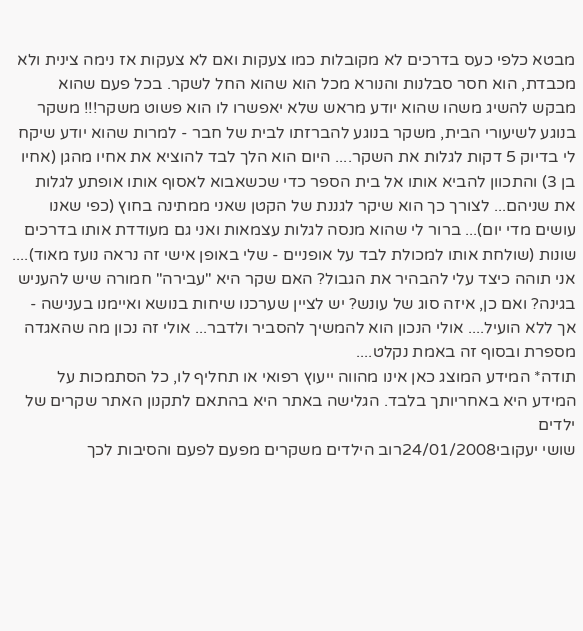מבטא כלפי כעס בדרכים לא מקובלות כמו צעקות ואם לא צעקות אז נימה צינית ולא מכבדת, הוא חסר סבלנות והנורא מכל הוא שהוא החל לשקר. בכל פעם שהוא מבקש להשיג משהו שהוא יודע מראש שלא יאפשרו לו הוא פשוט משקר!!! משקר בנוגע לשיעורי הבית, משקר בנוגע להברזתו לבית של חבר - למרות שהוא יודע שיקח לי בדיוק 5 דקות לגלות את השקר.... היום הוא הלך לבד להוציא את אחיו מהגן (אחיו בן 3) והתכוון להביא אותו אל בית הספר כדי שכשאבוא לאסוף אותו אופתע לגלות את שניהם... לצורך כך הוא שיקר לגננת של הקטן שאני ממתינה בחוץ (כפי שאנו עושים מדי יום)... ברור לי שהוא מנסה לגלות עצמאות ואני גם מעודדת אותו בדרכים שונות (שולחת אותו למכולת לבד על אופניים - שלי באופן אישי זה נראה נועז מאוד).... אני תוהה כיצד עלי להבהיר את הגבול? האם שקר היא "עבירה" חמורה שיש להעניש בגינה? ואם כן, איזה סוג של עונש? יש לציין שערכנו שיחות בנושא ואיימנו בענישה - אך ללא הועיל.... אולי הנכון הוא להמשיך להסביר ולדבר... אולי זה נכון מה שהאגדה מספרת ובסוף זה באמת נקלט....
תודה* המידע המוצג כאן אינו מהווה ייעוץ רפואי או תחליף לו, כל הסתמכות על המידע היא באחריותך בלבד. הגלישה באתר היא בהתאם לתקנון האתר שקרים של ילדים
שושי יעקובי24/01/2008רוב הילדים משקרים מפעם לפעם והסיבות לכך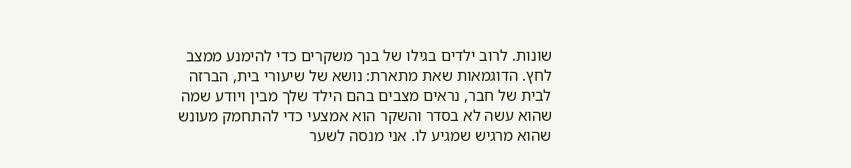שונות. לרוב ילדים בגילו של בנך משקרים כדי להימנע ממצב לחץ. הדוגמאות שאת מתארת: נושא של שיעורי בית, הברזה לבית של חבר, נראים מצבים בהם הילד שלך מבין ויודע שמה שהוא עשה לא בסדר והשקר הוא אמצעי כדי להתחמק מעונש שהוא מרגיש שמגיע לו. אני מנסה לשער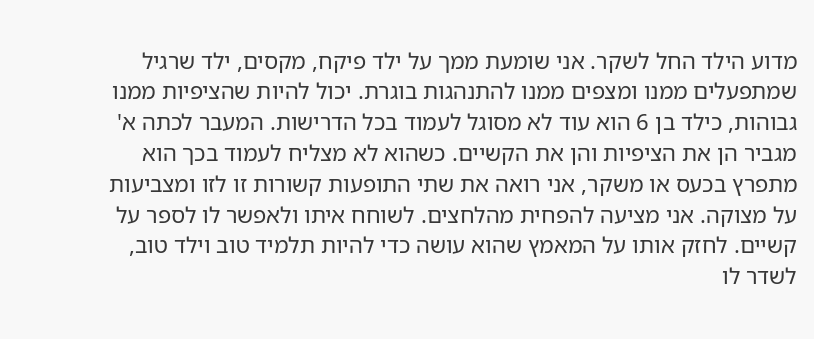מדוע הילד החל לשקר. אני שומעת ממך על ילד פיקח, מקסים, ילד שרגיל שמתפעלים ממנו ומצפים ממנו להתנהגות בוגרת. יכול להיות שהציפיות ממנו גבוהות, כילד בן 6 הוא עוד לא מסוגל לעמוד בכל הדרישות. המעבר לכתה א' מגביר הן את הציפיות והן את הקשיים. כשהוא לא מצליח לעמוד בכך הוא מתפרץ בכעס או משקר, אני רואה את שתי התופעות קשורות זו לזו ומצביעות על מצוקה. אני מציעה להפחית מהלחצים. לשוחח איתו ולאפשר לו לספר על קשיים. לחזק אותו על המאמץ שהוא עושה כדי להיות תלמיד טוב וילד טוב, לשדר לו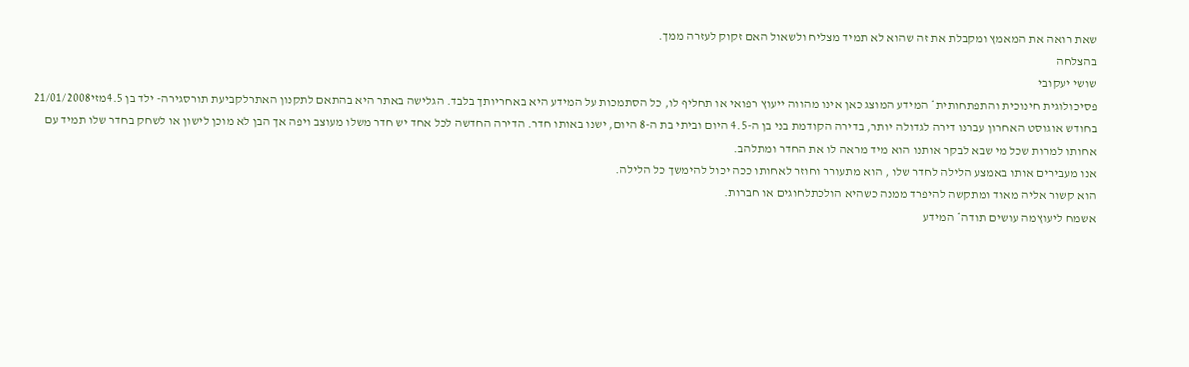שאת רואה את המאמץ ומקבלת את זה שהוא לא תמיד מצליח ולשאול האם זקוק לעזרה ממך.
בהצלחה
שושי יעקובי
פסיכולוגית חינוכית והתפתחותית* המידע המוצג כאן אינו מהווה ייעוץ רפואי או תחליף לו, כל הסתמכות על המידע היא באחריותך בלבד. הגלישה באתר היא בהתאם לתקנון האתרלקביעת תורסגירה- ילד בן 4.5מזי21/01/2008
בחודש אוגוסט האחרון עברנו דירה לגדולה יותר, בדירה הקודמת בני בן ה-4.5 היום וביתי בת ה-8 היום, ישנו באותו חדר. הדירה החדשה לכל אחד יש חדר משלו מעוצב ויפה אך הבן לא מוכן לישון או לשחק בחדר שלו תמיד עם אחותו למרות שכל מי שבא לבקר אותנו הוא מיד מראה לו את החדר ומתלהב.
אנו מעבירים אותו באמצע הלילה לחדר שלו , הוא מתעורר וחוזר לאחותו ככה יכול להימשך כל הלילה.
הוא קשור אליה מאוד ומתקשה להיפרד ממנה כשהיא הולכתלחוגים או חברות.
אשמח ליעוץמה עושים תודה* המידע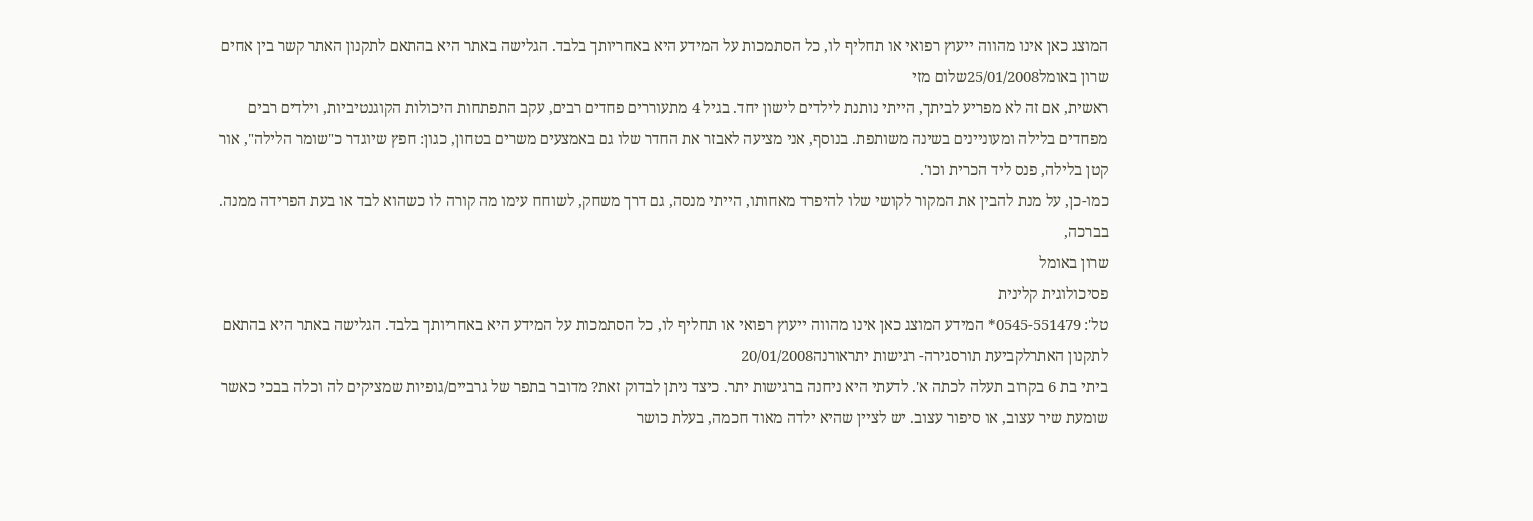המוצג כאן אינו מהווה ייעוץ רפואי או תחליף לו, כל הסתמכות על המידע היא באחריותך בלבד. הגלישה באתר היא בהתאם לתקנון האתר קשר בין אחים
שרון באומל25/01/2008שלום מזי
ראשית, אם זה לא מפריע לביתך, הייתי נותנת לילדים לישון יחד. בגיל 4 מתעוררים פחדים רבים, עקב התפתחות היכולות הקוגנטיביות, וילדים רבים מפחדים בלילה ומעוניינים בשינה משותפת. בנוסף, אני מציעה לאבזר את החדר שלו גם באמצעים משרים בטחון, כגון: חפץ שיוגדר כ"שומר הלילה", אור קטן בלילה, פנס ליד הכרית וכו'.
כמו-כן, על מנת להבין את המקור לקושי שלו להיפרד מאחותו, הייתי מנסה, גם דרך משחק, לשוחח עימו מה קורה לו כשהוא לבד או בעת הפרידה ממנה.
בברכה,
שרון באומל
פסיכולוגית קלינית
טל': 0545-551479* המידע המוצג כאן אינו מהווה ייעוץ רפואי או תחליף לו, כל הסתמכות על המידע היא באחריותך בלבד. הגלישה באתר היא בהתאם לתקנון האתרלקביעת תורסגירה- רגישות יתראורנה20/01/2008
ביתי בת 6 בקרוב תעלה לכתה א'. לדעתי היא ניחנה ברגישות יתר. כיצד ניתן לבדוק זאת? מדובר בתפר של גרביים/גופיות שמציקים לה וכלה בבכי כאשר שומעת שיר עצוב, או סיפור עצוב. יש לציין שהיא ילדה מאוד חכמה, בעלת כושר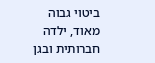ביטוי גבוה מאוד, ילדה חברותית ובגן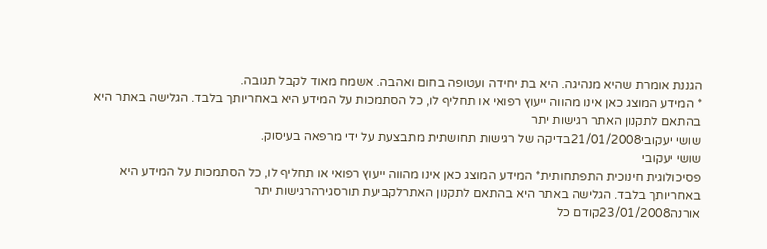הגננת אומרת שהיא מנהיגה. היא בת יחידה ועטופה בחום ואהבה. אשמח מאוד לקבל תגובה.
* המידע המוצג כאן אינו מהווה ייעוץ רפואי או תחליף לו, כל הסתמכות על המידע היא באחריותך בלבד. הגלישה באתר היא בהתאם לתקנון האתר רגישות יתר
שושי יעקובי21/01/2008בדיקה של רגישות תחושתית מתבצעת על ידי מרפאה בעיסוק.
שושי יעקובי
פסיכולוגית חינוכית התפתחותית* המידע המוצג כאן אינו מהווה ייעוץ רפואי או תחליף לו, כל הסתמכות על המידע היא באחריותך בלבד. הגלישה באתר היא בהתאם לתקנון האתרלקביעת תורסגירהרגישות יתר
אורנה23/01/2008קודם כל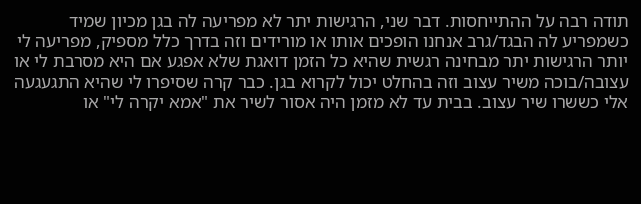תודה רבה על ההתייחסות. דבר שני, הרגישות יתר לא מפריעה לה בגן מכיון שמיד כשמפריע לה הבגד/גרב אנחנו הופכים אותו או מורידים וזה בדרך כלל מספיק, מפריעה לי יותר הרגישות יתר מבחינה רגשית שהיא כל הזמן דואגת שלא אפגע אם היא מסרבת לי או עצובה/בוכה משיר עצוב וזה בהחלט יכול לקרוא בגן. כבר קרה שסיפרו לי שהיא התגעגעה אלי כששרו שיר עצוב. בבית עד לא מזמן היה אסור לשיר את "אמא יקרה לי" או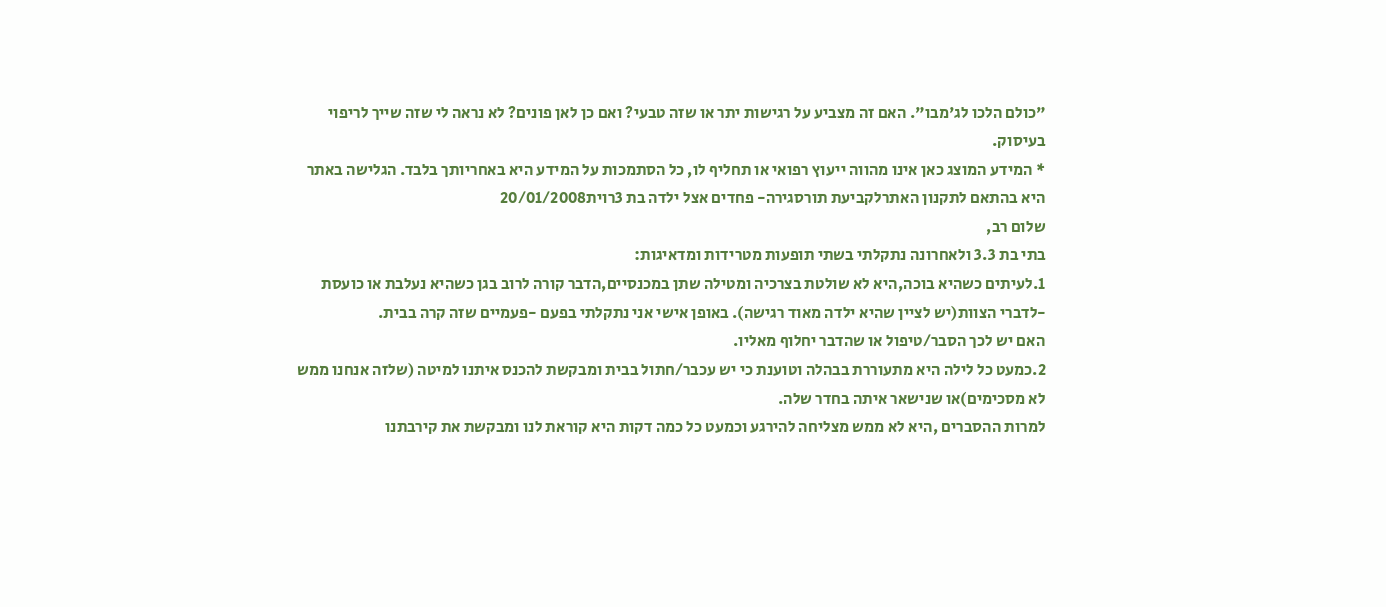"כולם הלכו לג'מבו". האם זה מצביע על רגישות יתר או שזה טבעי? ואם כן לאן פונים? לא נראה לי שזה שייך לריפוי בעיסוק.
* המידע המוצג כאן אינו מהווה ייעוץ רפואי או תחליף לו, כל הסתמכות על המידע היא באחריותך בלבד. הגלישה באתר היא בהתאם לתקנון האתרלקביעת תורסגירה- פחדים אצל ילדה בת 3רוית20/01/2008
שלום רב,
בתי בת 3.3 ולאחרונה נתקלתי בשתי תופעות מטרידות ומדאיגות:
1.לעיתים כשהיא בוכה,היא לא שולטת בצרכיה ומטילה שתן במכנסיים,הדבר קורה לרוב בגן כשהיא נעלבת או כועסת -לדברי הצוות(יש לציין שהיא ילדה מאוד רגישה). באופן אישי אני נתקלתי בפעם -פעמיים שזה קרה בבית.
האם יש לכך הסבר/טיפול או שהדבר יחלוף מאליו.
2.כמעט כל לילה היא מתעוררת בבהלה וטוענת כי יש עכבר/חתול בבית ומבקשת להכנס איתנו למיטה (שלזה אנחנו ממש לא מסכימים)או שנישאר איתה בחדר שלה.
למרות ההסברים ,היא לא ממש מצליחה להירגע וכמעט כל כמה דקות היא קוראת לנו ומבקשת את קירבתנו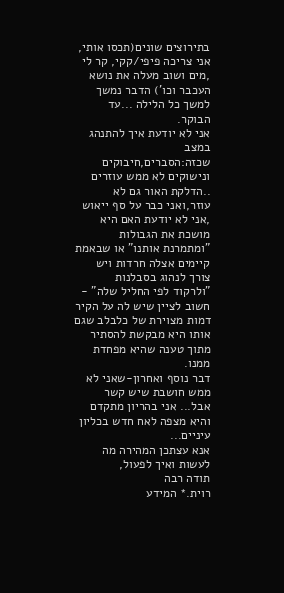בתירוצים שונים(תכסו אותי, אני צריכה פיפי/קקי, קר לי ,מים ושוב מעלה את נושא העכבר וכו') הדבר נמשך למשך כל הלילה ...עד הבוקר.
אני לא יודעת איך להתנהג במצב שכזה:הסברים,חיבוקים ונישוקים לא ממש עוזרים ..הדלקת האור גם לא עוזר,ואני כבר על סף ייאוש ,אני לא יודעת האם היא מושכת את הגבולות "ומתמרנת אותנו" או שבאמת קיימים אצלה חרדות ויש צורך לנהוג בסבלנות "ולרקוד לפי החליל שלה" -
חשוב לציין שיש לה על הקיר דמות מצוירת של כלבלב שגם אותו היא מבקשת להסתיר מתוך טענה שהיא מפחדת ממנו.
דבר נוסף ואחרון-שאני לא ממש חושבת שיש קשר אבל... אני בהריון מתקדם והיא מצפה לאח חדש בכליון עיניים...
אנא עצתכן המהירה מה לעשות ואיך לפעול,
תודה רבה
רוית.* המידע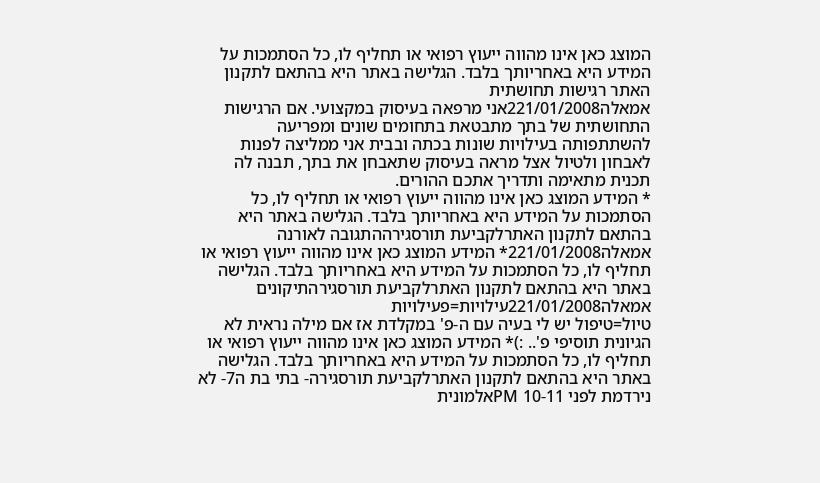המוצג כאן אינו מהווה ייעוץ רפואי או תחליף לו, כל הסתמכות על המידע היא באחריותך בלבד. הגלישה באתר היא בהתאם לתקנון האתר רגישות תחושתית
אמאלה221/01/2008אני מרפאה בעיסוק במקצועי. אם הרגישות התחושתית של בתך מתבטאת בתחומים שונים ומפריעה להשתתפותה בעילויות שונות בכתה ובבית אני ממליצה לפנות לאבחון ולטיול אצל מראה בעיסוק שתאבחן את בתך, תבנה לה תכנית מתאימה ותדריך אתכם ההורים.
* המידע המוצג כאן אינו מהווה ייעוץ רפואי או תחליף לו, כל הסתמכות על המידע היא באחריותך בלבד. הגלישה באתר היא בהתאם לתקנון האתרלקביעת תורסגירההתגובה לאורנה
אמאלה221/01/2008* המידע המוצג כאן אינו מהווה ייעוץ רפואי או תחליף לו, כל הסתמכות על המידע היא באחריותך בלבד. הגלישה באתר היא בהתאם לתקנון האתרלקביעת תורסגירהתיקונים
אמאלה221/01/2008עילויות=פעילויות
טיול=טיפול יש לי בעיה עם ה-פ' במקלדת אז אם מילה נראית לא הגיונית תוסיפי פ'.. :)* המידע המוצג כאן אינו מהווה ייעוץ רפואי או תחליף לו, כל הסתמכות על המידע היא באחריותך בלבד. הגלישה באתר היא בהתאם לתקנון האתרלקביעת תורסגירה- בתי בת ה7- לא נירדמת לפני 10-11 PMאלמונית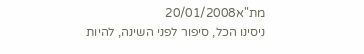מת"א20/01/2008
ניסינו הכל, סיפור לפני השינה, להיות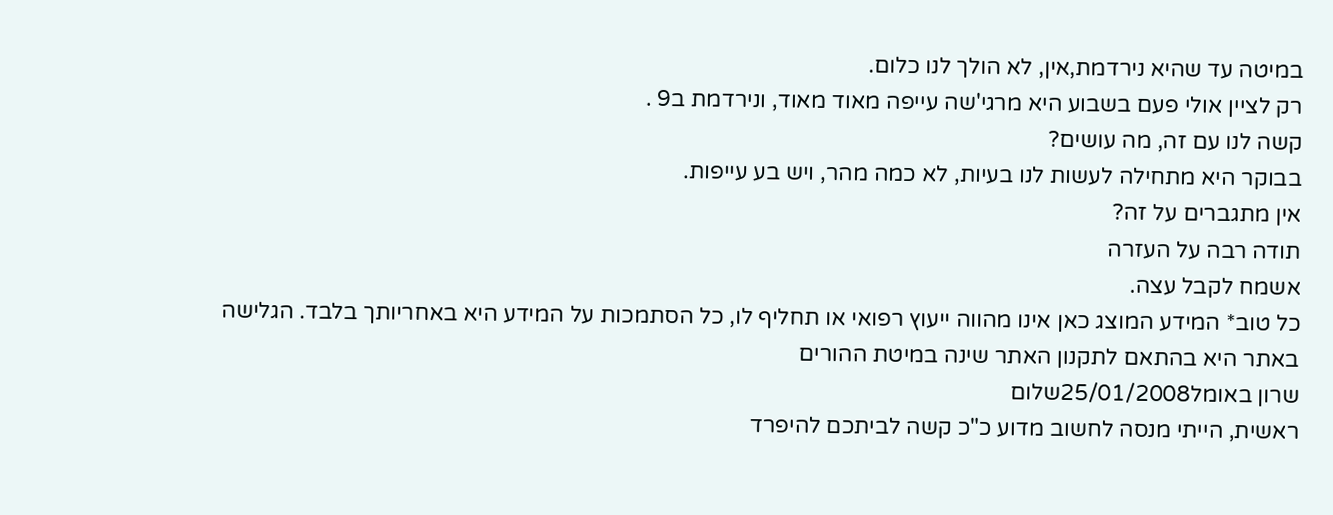במיטה עד שהיא נירדמת,אין, לא הולך לנו כלום.
רק לציין אולי פעם בשבוע היא מרגי'שה עייפה מאוד מאוד, ונירדמת ב9 .
קשה לנו עם זה, מה עושים?
בבוקר היא מתחילה לעשות לנו בעיות, לא כמה מהר, ויש בע עייפות.
אין מתגברים על זה?
תודה רבה על העזרה
אשמח לקבל עצה.
כל טוב* המידע המוצג כאן אינו מהווה ייעוץ רפואי או תחליף לו, כל הסתמכות על המידע היא באחריותך בלבד. הגלישה באתר היא בהתאם לתקנון האתר שינה במיטת ההורים
שרון באומל25/01/2008שלום
ראשית, הייתי מנסה לחשוב מדוע כ"כ קשה לביתכם להיפרד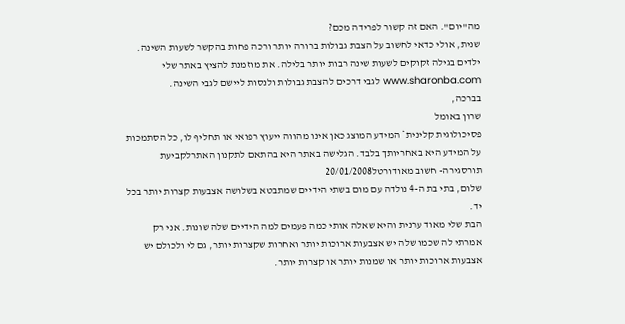מה"יום". האם זה קשור לפרידה מכם?
שנית, אולי כדאי לחשוב על הצבת גבולות ברורה יותר ורכה פחות בהקשר לשעות השינה. ילדים בגילה זקוקים לשעות שינה רבות יותר בלילה. את מוזמנת להציץ באתר שלי www.sharonba.com לגבי דרכים להצבת גבולות ולנסות ליישם לגבי השינה.
בברכה,
שרון באומל
פסיכולוגית קלינית* המידע המוצג כאן אינו מהווה ייעוץ רפואי או תחליף לו, כל הסתמכות על המידע היא באחריותך בלבד. הגלישה באתר היא בהתאם לתקנון האתרלקביעת תורסגירה- חשוב מאודורטל20/01/2008
שלום, בתי בת ה-4 נולדה עם מום בשתי הידיים שמתבטא בשלושה אצבעות קצרות יותר בכל יד.
הבת שלי מאוד ערנית והיא שאלה אותי כמה פעמים למה הידיים שלה שונות. אני רק אמרתי לה שכמו שלה יש אצבעות ארוכות יותר ואחרות שקצרות יותר, גם לי ולכולם יש אצבעות ארוכות יותר או שמנות יותר או קצרות יותר.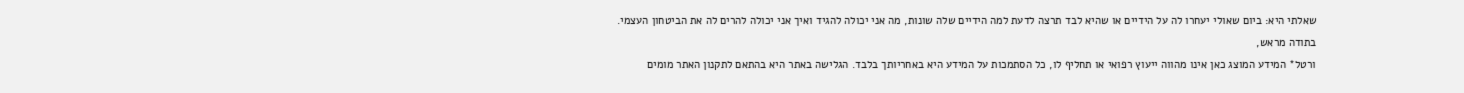שאלתי היא: ביום שאולי יעחרו לה על הידיים או שהיא לבד תרצה לדעת למה הידיים שלה שונות, מה אני יכולה להגיד ואיך אני יכולה להרים לה את הביטחון העצמי.
בתודה מראש,
ורטל* המידע המוצג כאן אינו מהווה ייעוץ רפואי או תחליף לו, כל הסתמכות על המידע היא באחריותך בלבד. הגלישה באתר היא בהתאם לתקנון האתר מומים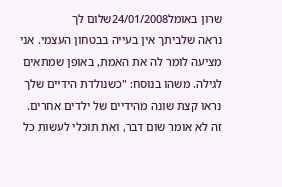שרון באומל24/01/2008שלום לך
נראה שלביתך אין בעייה בבטחון העצמי. אני מציעה לומר לה את האמת, באופן שמתאים לגילה. משהו בנוסח: "כשנולדת הידיים שלך נראו קצת שונה מהידיים של ילדים אחרים. זה לא אומר שום דבר, ואת תוכלי לעשות כל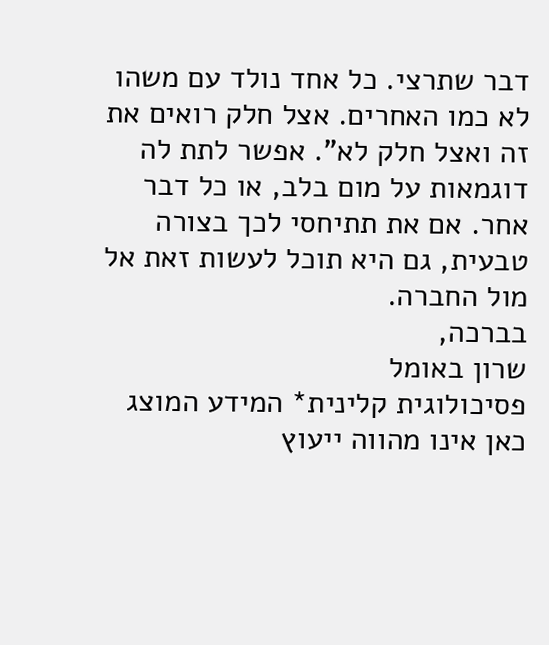דבר שתרצי. כל אחד נולד עם משהו לא כמו האחרים. אצל חלק רואים את זה ואצל חלק לא". אפשר לתת לה דוגמאות על מום בלב, או כל דבר אחר. אם את תתיחסי לכך בצורה טבעית, גם היא תוכל לעשות זאת אל מול החברה.
בברכה,
שרון באומל
פסיכולוגית קלינית* המידע המוצג כאן אינו מהווה ייעוץ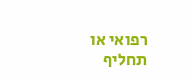רפואי או תחליף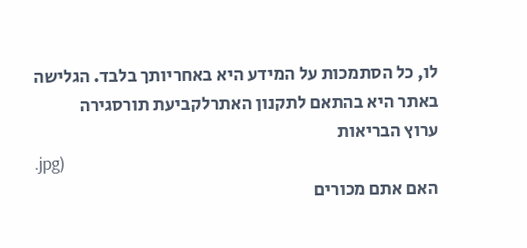לו, כל הסתמכות על המידע היא באחריותך בלבד. הגלישה באתר היא בהתאם לתקנון האתרלקביעת תורסגירה
ערוץ הבריאות
.jpg)
האם אתם מכורים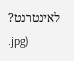לאינטרנט?
.jpg)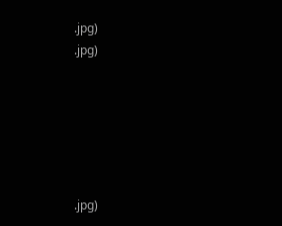.jpg)
.jpg)






.jpg)